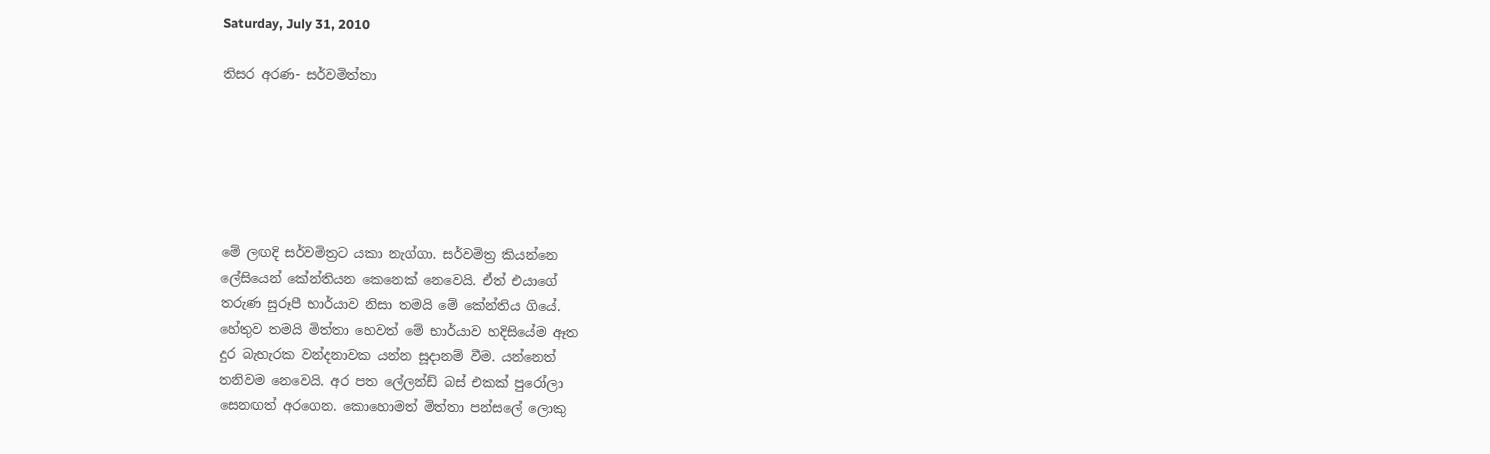Saturday, July 31, 2010

තිසර අරණ- සර්වමිත්තා






මේ ලඟදි සර්වමිත්‍රට යකා නැග්ගා. සර්වමිත්‍ර කියන්නෙ
ලේසියෙන් කේන්තියන කෙනෙක් නෙවෙයි. ඒත් එයාගේ
තරුණ සුරූපී භාර්යාව නිසා තමයි මේ කේන්තිය ගියේ.
හේතුව තමයි මිත්තා හෙවත් මේ භාර්යාව හදිසියේම ඈත
දුර බැහැරක වන්දනාවක යන්න සූදානම් වීම. යන්නෙත්
තනිවම නෙවෙයි. අර පත ලේලන්ඩ් බස් එකක් පුරෝලා
සෙනඟත් අරගෙන. කොහොමත් මිත්තා පන්සලේ ලොකු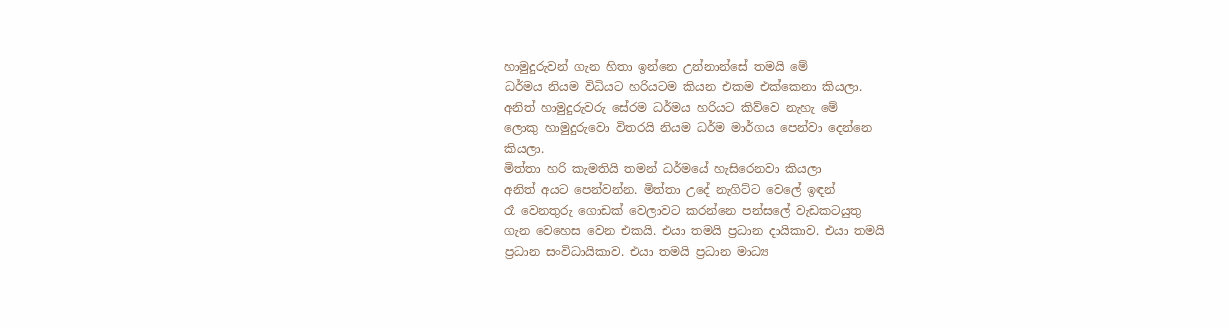හාමුදුරුවන් ගැන හිතා ඉන්නෙ උන්නාන්සේ තමයි මේ
ධර්මය නියම විධියට හරියටම කියන එකම එක්කෙනා කියලා.
අනිත් හාමුදුරුවරු සේරම ධර්මය හරියට කිව්වෙ නැහැ මේ
ලොකු හාමුදුරුවො විතරයි නියම ධර්ම මාර්ගය පෙන්වා දෙන්නෙ
කියලා.
මිත්තා හරි කැමතියි තමන් ධර්මයේ හැසිරෙනවා කියලා
අනිත් අයට පෙන්වන්න. මිත්තා උදේ නැගිට්ට වෙලේ ඉඳන්
රෑ වෙනතුරු ගොඩක් වෙලාවට කරන්නෙ පන්සලේ වැඩකටයුතු
ගැන වෙහෙස වෙන එකයි. එයා තමයි ප්‍රධාන දායිකාව. එයා තමයි
ප්‍රධාන සංවිධායිකාව. එයා තමයි ප්‍රධාන මාධ්‍ය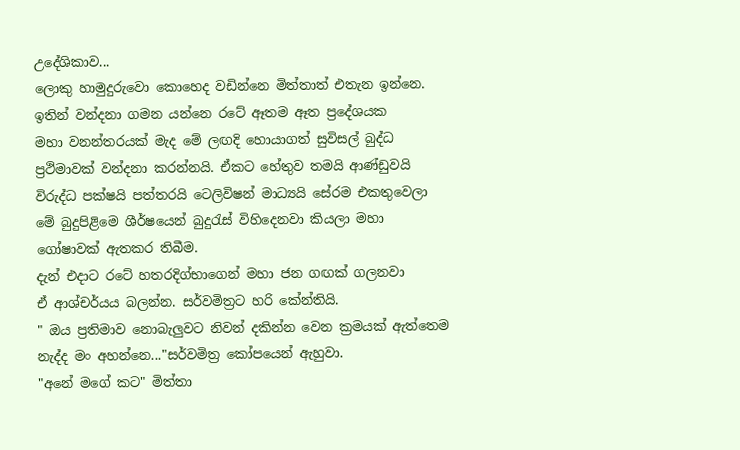උදේශිකාව...
ලොකු හාමුදුරුවො කොහෙද වඩින්නෙ මිත්තාත් එතැන ඉන්නෙ.
ඉතින් වන්දනා ගමන යන්නෙ රටේ ඈතම ඈත ප්‍රදේශයක
මහා වනන්තරයක් මැද මේ ලඟදි හොයාගත් සුවිසල් බුද්ධ
ප්‍රථිමාවක් වන්දනා කරන්නයි. ඒකට හේතුව තමයි ආණ්ඩුවයි
විරුද්ධ පක්ෂයි පත්තරයි ටෙලිවිෂන් මාධ්‍යයි සේරම එකතුවෙලා
මේ බුදුපිළිමෙ ශීර්ෂයෙන් බුදුරැස් විහිදෙනවා කියලා මහා
ගෝෂාවක් ඇතකර තිබීම.
දැන් එදාට රටේ හතරදිග්භාගෙන් මහා ජන ගඟක් ගලනවා
ඒ ආශ්චර්යය බලන්න. සර්වමිත්‍රට හරි කේන්තියි.
" ඔය ප්‍රතිමාව නොබැලුවට නිවන් දකින්න වෙන ක්‍රමයක් ඇත්තෙම
නැද්ද මං අහන්නෙ..."සර්වමිත්‍ර කෝපයෙන් ඇහුවා.
"අනේ මගේ කට" මිත්තා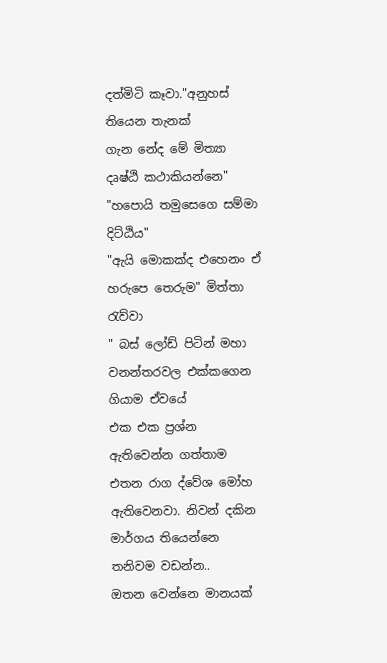දත්මිටි කෑවා."අනුහස් තියෙන තැනක්
ගැන නේද මේ මිත්‍යා දෘෂ්ඨි කථාකියන්නෙ"
"හපොයි තමුසෙගෙ සම්මා දිට්ඨිය"
"ඇයි මොකක්ද එහෙනං ඒ හරුපෙ තෙරුම" මිත්තා රැව්වා
" බස් ලෝඩ් පිටින් මහා වනන්තරවල එක්කගෙන ගියාම ඒවයේ
එක එක ප්‍රශ්න ඇතිවෙන්න ගත්තාම එතන රාග ද්වේශ මෝහ
ඇතිවෙනවා. නිවන් දකින මාර්ගය තියෙන්නෙ තනිවම වඩන්න..
ඔතන වෙන්නෙ මානයක්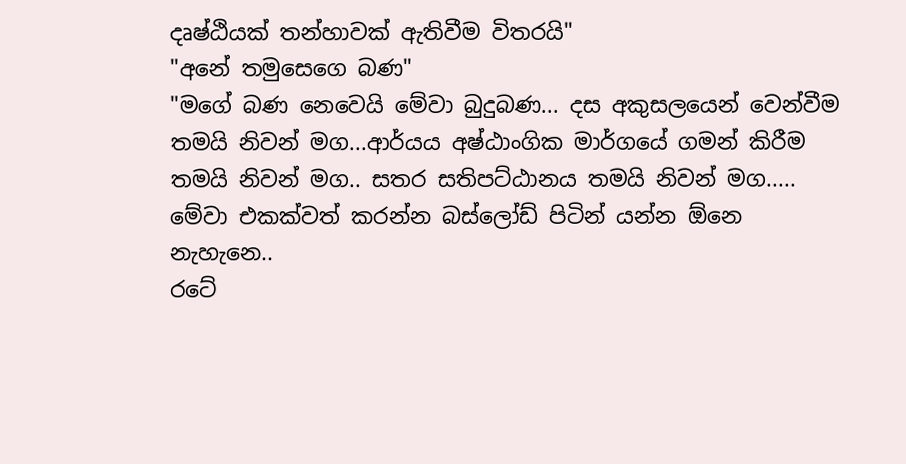දෘෂ්ඨියක් තන්හාවක් ඇතිවීම විතරයි"
"අනේ තමුසෙගෙ බණ"
"මගේ බණ නෙවෙයි මේවා බුදුබණ... දස අකුසලයෙන් වෙන්වීම
තමයි නිවන් මග...ආර්යය අෂ්ඨාංගික මාර්ගයේ ගමන් කිරීම
තමයි නිවන් මග.. සතර සතිපට්ඨානය තමයි නිවන් මග.....
මේවා එකක්වත් කරන්න බස්ලෝඩ් පිටින් යන්න ඕනෙ නැහැනෙ..
රටේ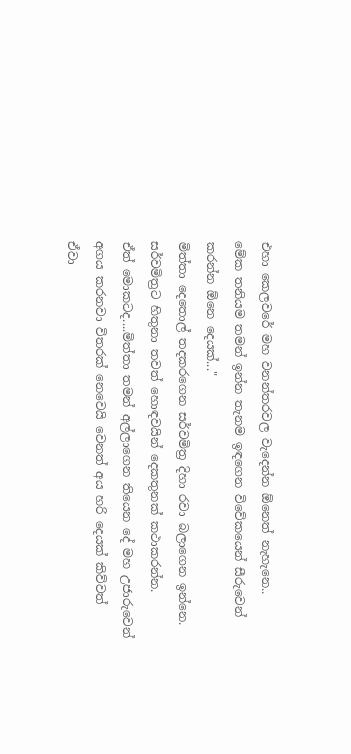එහා කෙලවරේ මහ වනන්තරවල වැදෙන්න ඕනෙත් නැහැනෙ..
මේක තනියම තමන් ඉන්න තැනම ඉඳගෙන විවේකයෙන් සීරුවෙන්
කරන්න ඕනෙ දෙයක්..."
මිත්තා දෙතොල් තදකරගෙන සර්වමිත්‍ර දිහා රවා බලාගෙන ඉන්නෙ.
සර්වමිත්‍රට හිතුනා තවත් හොඳවයින් දෙකතුනක් කථාකරන්න.
ඒත් මොකටද....මිත්තා තමන් අල්ලාගෙන තියෙන දේ මහ උජාරුවෙන්
අගය කරනවා විතරක් නෙවෙයි වෙනත් අය හරි දෙයක් කිව්වත්
ඒවා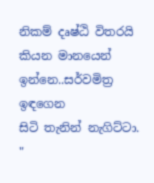නිකම් දෘෂ්ඨි විතරයි කියන මානයෙන් ඉන්නෙ..සර්වමිත්‍ර ඉඳගෙන
සිටි තැනින් නැගිට්ටා.
"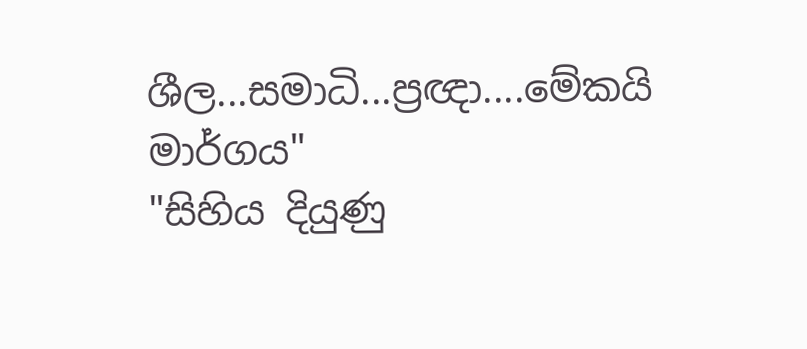ශීල...සමාධි...ප්‍රඥා....මේකයි මාර්ගය"
"සිහිය දියුණු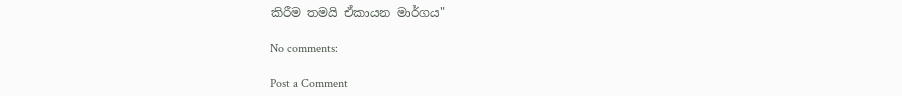කිරීම තමයි ඒකායන මාර්ගය"

No comments:

Post a Comment